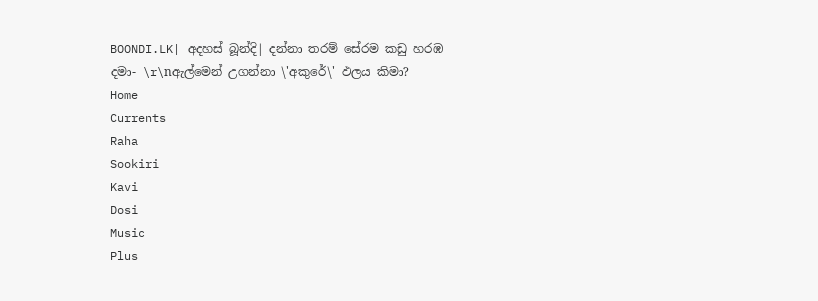BOONDI.LK| අදහස් බූන්දි| දන්නා තරම් සේරම කඩු හරඹ දමා- \r\nඇල්මෙන් උගන්නා \'අකුරේ\' ඵලය කිමා?
Home
Currents
Raha
Sookiri
Kavi
Dosi
Music
Plus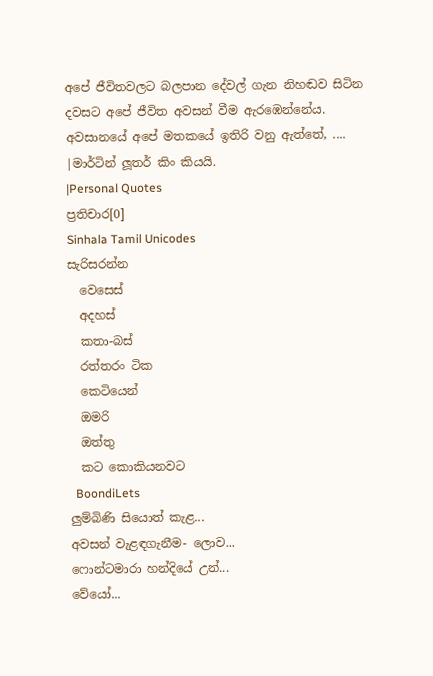අපේ ජීවිතවලට බලපාන දේවල් ගැන නිහඬව සිටින දවසට අපේ ජීවිත අවසන් වීම ඇරඹෙන්නේය. අවසානයේ අපේ මතකයේ ඉතිරි වනු ඇත්තේ, ....
|මාර්ටින් ලූතර් කිං කියයි.
|Personal Quotes
ප්‍රතිචාර[0]
Sinhala Tamil Unicodes
සැරිසරන්න
  වෙසෙස්
  අදහස්
  කතා-බස්
  රත්තරං ටික
  කෙටියෙන්
  ඔමරි
  ඔත්තු
  කට කොකියනවට
  BoondiLets
ලුම්බිණි සියොත් කැළ...
අවසන් වැළඳගැනීම- ලොව...
ෆොන්ටමාරා හන්දියේ උන්...
වේයෝ...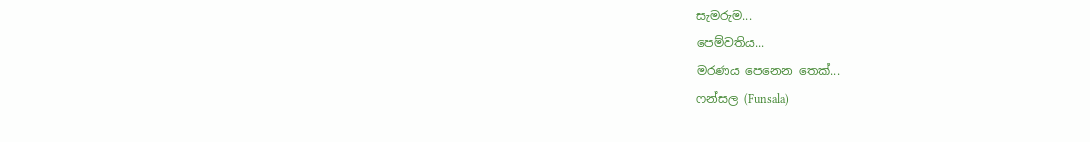සැමරුම...
පෙම්වතිය...
මරණය පෙනෙන තෙක්...
ෆන්සල (Funsala)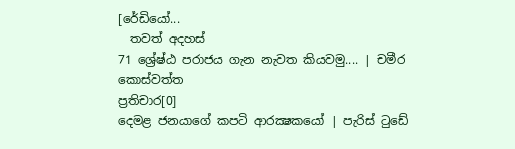[රේඩියෝ...
  තවත් අදහස්
71 ශ්‍රේෂ්ඨ පරාජය ගැන නැවත කියවමු.... | චමීර කොස්වත්ත
ප්‍රතිචාර[0]
දෙමළ ජනයාගේ කපටි ආරක්‍ෂකයෝ | පැරිස් ටුඩේ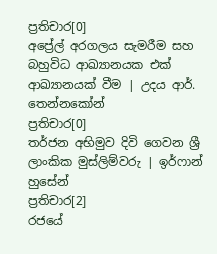ප්‍රතිචාර[0]
අප්‍රේල් අරගලය සැමරීම සහ බහුවිධ ආඛ්‍යානයක එක් ආඛ්‍යානයක් වීම | උදය ආර්. තෙන්නකෝන්
ප්‍රතිචාර[0]
තර්ජන අභිමුව දිවි ගෙවන ශ්‍රී ලාංකික මුස්ලිම්වරු | ඉර්ෆාන් හුසේන්
ප්‍රතිචාර[2]
රජයේ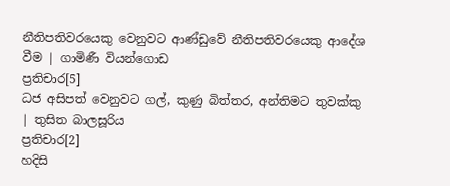නීතිපතිවරයෙකු වෙනුවට ආණ්ඩුවේ නීතිපතිවරයෙකු ආදේශ වීම | ගාමිණී වියන්ගොඩ
ප්‍රතිචාර[5]
ධජ අසිපත් වෙනුවට ගල්, කුණු බිත්තර, අන්තිමට තුවක්කු | තුසිත බාලසූරිය
ප්‍රතිචාර[2]
හදිසි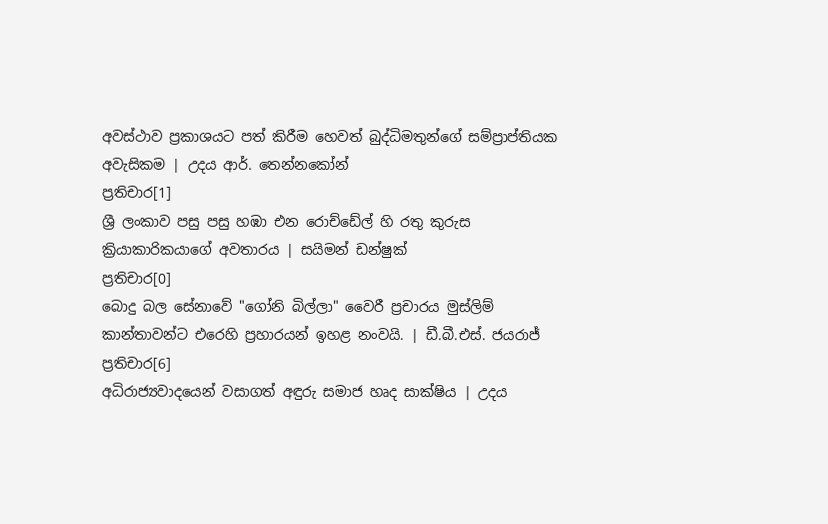අවස්ථාව ප්‍රකාශයට පත් කිරීම හෙවත් බුද්ධිමතුන්ගේ සම්ප්‍රාප්තියක අවැසිකම | උදය ආර්. තෙන්නකෝන්
ප්‍රතිචාර[1]
ශ්‍රී ලංකාව පසු පසු හඹා එන රොච්ඩේල් හි රතු කුරුස ක්‍රියාකාරිකයාගේ අවතාරය | සයිමන් ඩන්ෂුක්
ප්‍රතිචාර[0]
බොදු බල සේනාවේ "ගෝනි බිල්ලා" වෛරී ප්‍රචාරය මුස්ලිම් කාන්තාවන්ට එරෙහි ප්‍රහාරයන් ඉහළ නංවයි. | ඩී.බී.එස්. ජයරාජ්
ප්‍රතිචාර[6]
අධිරාජ්‍යවාදයෙන් වසාගත් අඳුරු සමාජ හෘද සාක්ෂිය | උදය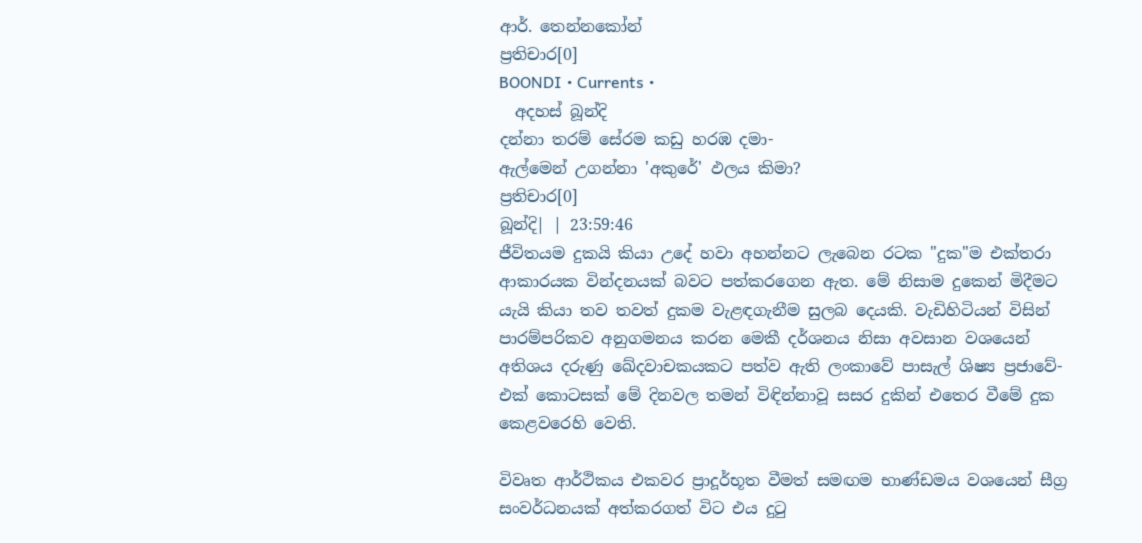ආර්. තෙන්නකෝන්
ප්‍රතිචාර[0]
BOONDI • Currents •
  අදහස් බූන්දි
දන්නා තරම් සේරම කඩු හරඹ දමා-
ඇල්මෙන් උගන්නා 'අකුරේ' ඵලය කිමා?
ප්‍රතිචාර[0]
බූන්දි| | 23:59:46
ජීවිතයම දුකයි කියා උදේ හවා අහන්නට ලැබෙන රටක "දුක"ම එක්තරා ආකාරයක වින්දනයක් බවට පත්කරගෙන ඇත. මේ නිසාම දුකෙන් මිදීමට යැයි කියා තව තවත් දුකම වැළඳගැනීම සුලබ දෙයකි. වැඩිහිටියන් විසින් පාරම්පරිකව අනුගමනය කරන මෙකී දර්ශනය නිසා අවසාන වශයෙන් අතිශය දරුණු ඛේදවාචකයකට පත්ව ඇති ලංකාවේ පාසැල් ශිෂ්‍ය ප්‍රජාවේ- එක් කොටසක් මේ දිනවල තමන් විඳින්නාවූ සසර දුකින් එතෙර වීමේ දුක කෙළවරෙහි වෙති.

විවෘත ආර්ථිකය එකවර ප්‍රාදූර්භූත වීමත් සමඟම භාණ්ඩමය වශයෙන් සීග්‍ර සංවර්ධනයක් අත්කරගත් විට එය දුටු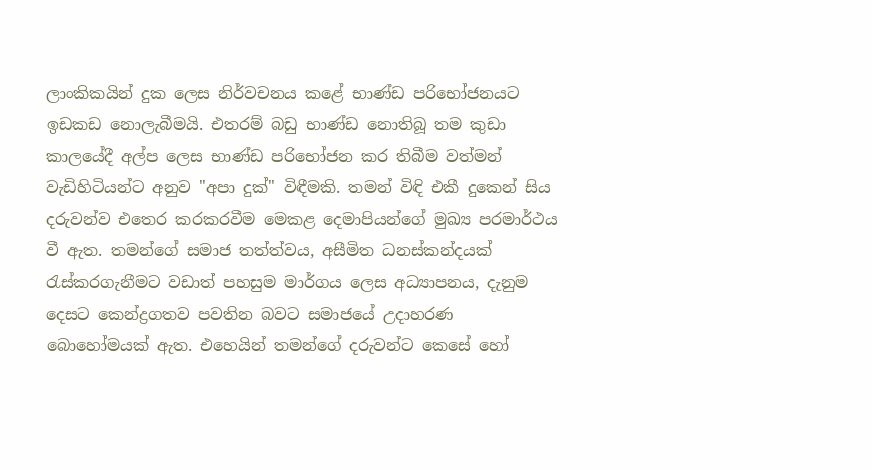ලාංකිකයින් දුක ලෙස නිර්වචනය කළේ භාණ්ඩ පරිභෝජනයට ඉඩකඩ නොලැබීමයි. එතරම් බඩු භාණ්ඩ නොතිබූ තම කුඩා කාලයේදී අල්ප ලෙස භාණ්ඩ පරිභෝජන කර තිබීම වත්මන් වැඩිහිටියන්ට අනුව "අපා දුක්" විඳීමකි. තමන් විඳි එකී දුකෙන් සිය දරුවන්ව එතෙර කරකරවීම මෙකළ දෙමාපියන්ගේ මුඛ්‍ය පරමාර්ථය වී ඇත. තමන්ගේ සමාජ තත්ත්වය, අසීමිත ධනස්කන්දයක් රැස්කරගැනීමට වඩාත් පහසුම මාර්ගය ලෙස අධ්‍යාපනය, දැනුම දෙසට කෙන්ද්‍රගතව පවතින බවට සමාජයේ උදාහරණ බො‍හෝමයක් ඇත. එහෙයින් තමන්ගේ දරුවන්ට කෙසේ හෝ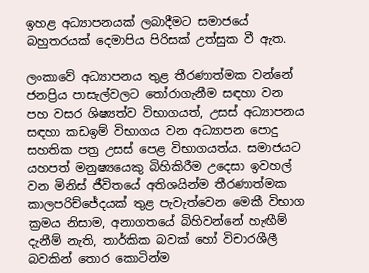ඉහළ අධ්‍යාපනයක් ලබාදීමට සමාජයේ බහුතරයක් දෙමාපිය පිරිසක් උත්සුක වී ඇත.

ලංකාවේ අධ්‍යාපනය තුළ තීරණාත්මක වන්නේ ජනප්‍රිය පාසැල්වලට තෝරාගැනීම සඳහා වන පහ වසර ශිෂ්‍යත්ව විභාගයත්, උසස් අධ්‍යාපනය සඳහා කඩඉම් විභාගය වන අ‍ධ්‍යාපන පොදු සහතික පත්‍ර උසස් පෙළ විභාගයත්ය. සමාජයට යහපත් මනුෂ්‍යයෙකු බිහිකිරීම උදෙසා ඉවහල් වන මිනිස් ජීවිතයේ අතිශයින්ම තීරණාත්මක කාලපරිච්ජේදයක් තුළ පැවැත්වෙන මෙකී විභාග ක්‍රමය නිසාම, අනාගතයේ බිහිවන්නේ හැඟීම් දැනීම් නැති, තාර්කික බවක් හෝ විචාරශීලී බවකින් තොර කොටින්ම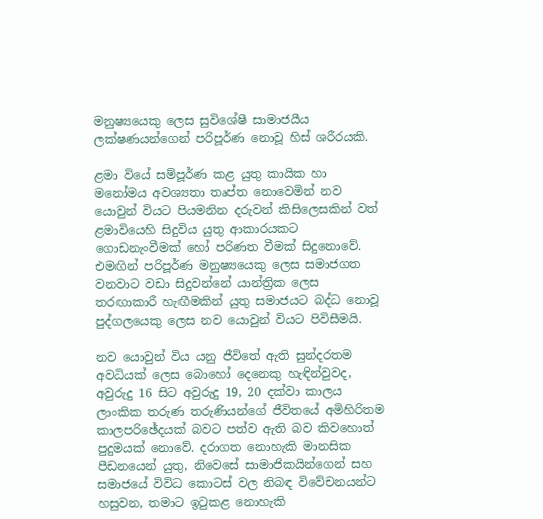මනුෂ්‍යයෙකු ලෙස සුවිශේෂී සාමාජයීය ලක්ෂණයන්ගෙන් පරිපූර්ණ නොවූ හිස් ශරීරයකි.

ළමා වියේ සම්පූර්ණ කළ යුතු කායික හා මනෝමය අවශ්‍යතා තෘප්ත නොවෙමින් නව යොවුන් වියට පියමනින දරුවන් කිසිලෙසකින් වත් ළමාවියෙහි සිදුවිය යුතු ආකාරයකට ගොඩනැංවීමක් හෝ පරිණත වීමක් සිදුනොවේ. එමඟින් පරිපූර්ණ මනුෂ්‍යයෙකු ලෙස සමාජගත වනවාට වඩා සිදුවන්නේ යාන්ත්‍රික ලෙස තරඟාකාරී හැඟීමකින් යුතු සමාජයට බද්ධ නොවූ පුද්ගලයෙකු ලෙස නව යොවුන් වියට පිවි‍සීමයි.

නව යොවුන් විය යනු ජීවිතේ ඇති සුන්දරතම අවධියක් ලෙස බො‍හෝ දෙනෙකු හැඳින්වුවද, අවුරුදු 16 සිට අවුරුදු 19, 20 දක්වා කාලය ලාංකික තරුණ තරුණියන්ගේ ජීවි‍තයේ අමිහිරිතම කාලපරිඡේදයක් බවට පත්ව ඇති බව කිවහොත් පුදුමයක් නොවේ. දරාගත නොහැකි මානසික පීඩනයෙන් යුතු, නිවෙසේ සාමාජිකයින්ගෙන් සහ සමාජයේ විවිධ කොටස් වල නිබඳ විවේචනයන්ට හසුවන, තමාට ඉටුකළ නොහැකි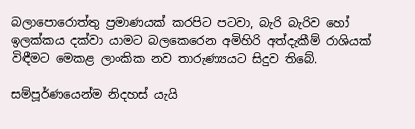බලාපොරොත්තු ප්‍රමාණයක් කරපිට පටවා, බැරි බැරිව හෝ ඉලක්කය දක්වා යාමට බලකෙරෙන අමිහිරි අත්දැකීම් රාශියක් විඳීමට මෙකළ ලාංකික නව තාරුණ්‍යයට සිදුව තිබේ.

සම්පූර්ණයෙන්ම නිදහස් යැයි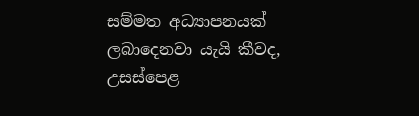සම්මත අධ්‍යාපනයක් ලබාදෙනවා යැයි කීවද, උසස්පෙළ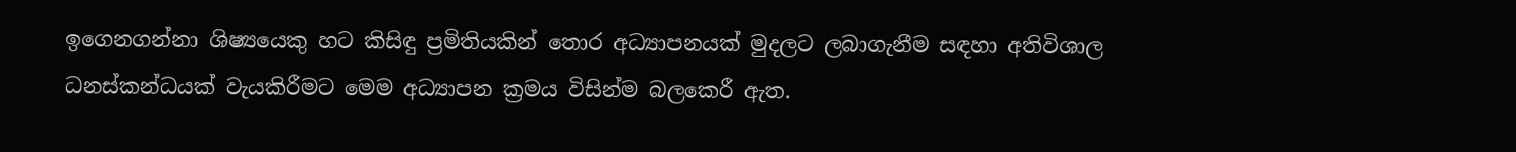ඉගෙනගන්නා ශිෂ්‍යයෙකු හට කිසිඳු ප්‍රමිතියකින් තොර අධ්‍යාපනයක් මුදලට ලබාගැනීම සඳහා අතිවිශාල ධනස්කන්ධයක් වැයකිරීමට මෙම අධ්‍යාපන ක්‍රමය විසින්ම බලකෙරී ඇත.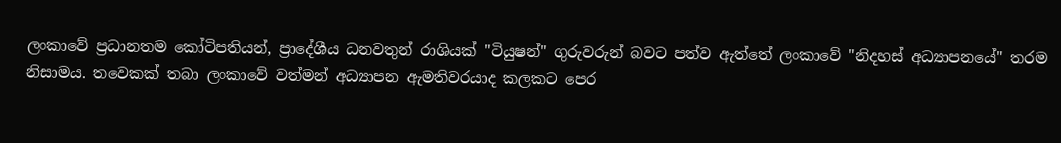ලංකාවේ ප්‍රධානතම කෝටිපතියන්, ප්‍රාදේශීය ධනවතුන් රාශියක් "ටියුෂන්" ගුරුවරුන් බවට පත්ව ඇත්තේ ලංකාවේ "නිදහස් අධ්‍යාපනයේ" තරම නිසාමය. තවෙකක් ත‍බා ලංකාවේ වත්මන් අධ්‍යාපන ඇමතිවරයාද කලකට පෙර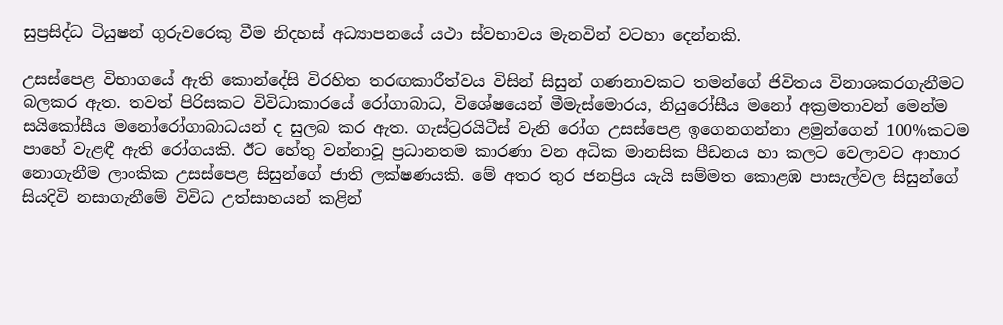සුප්‍රසිද්ධ ටියුෂන් ගුරුවරෙකු වීම නිදහස් අධ්‍යාපනයේ යථා ස්වභාවය මැනවින් වටහා දෙන්නකි.

උසස්පෙළ විභාගයේ ඇති කොන්දේසි විරහිත තරඟකාරීත්වය විසින් සිසුන් ගණනාවකට තමන්ගේ ජිවිතය විනාශකරගැනීමට බලකර ඇත. තවත් පිරිසකට විවිධාකාරයේ රෝගාබාධ, විශේෂයෙන් මීමැස්මොරය, නියුරෝසීය මනෝ අක්‍රමතාවන් මෙන්ම සයිකෝසීය මනෝරෝගාබාධයන් ද සුලබ කර ඇත. ගැස්ට්‍රරයිටීස් වැනි රෝග උසස්පෙළ ඉගෙනගන්නා ළමුන්ගෙන් 100%කටම පාහේ වැළඳී ඇති රෝගයකි. ඊට හේතු වන්නාවූ ප්‍රධානතම කාරණා වන අධික මානසික පීඩනය හා කලට වෙලාවට ආහාර නොගැනීම ලාංකික උසස්පෙළ සිසුන්ගේ ජාති ලක්ෂණයකි. මේ අතර තුර ජනප්‍රිය යැයි සම්මත කොළඹ පාසැල්වල සිසුන්ගේ සියදිවි නසාගැනීමේ විවිධ උත්සාහයන් කළින්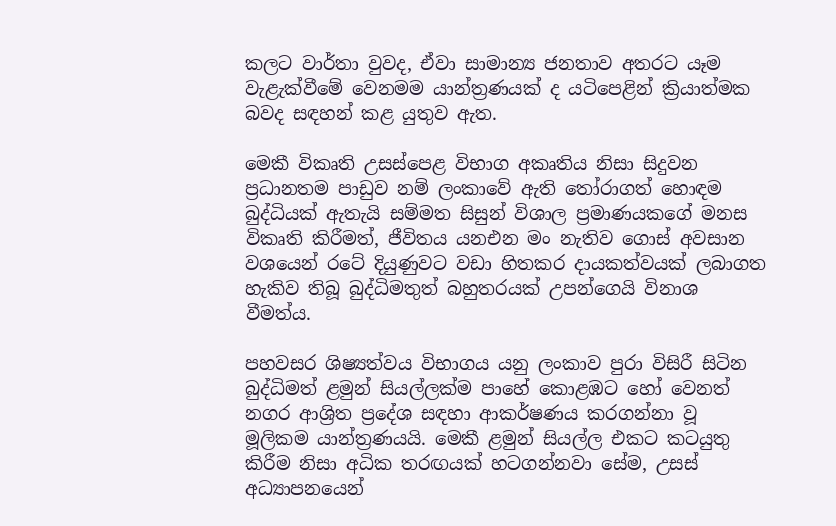කලට වාර්තා වුවද, ඒවා සාමාන්‍ය ජනතාව අතරට යෑම වැළැක්වීමේ වෙනමම යාන්ත්‍රණයක් ද යටිපෙළින් ක්‍රියාත්මක බවද සඳහන් කළ යුතුව ඇත.

මෙකී විකෘති උසස්පෙළ විභාග අකෘතිය නිසා සිදුවන ප්‍රධානතම පාඩුව නම් ලංකාවේ ඇති තෝරාගත් හොඳම බුද්ධියක් ඇතැයි සම්මත සිසුන් විශාල ප්‍රමාණයකගේ මනස විකෘති කිරීමත්, ජීවිතය යනඑන මං නැතිව ගොස් අවසාන වශයෙන් රටේ දියුණුවට වඩා හිතකර දායකත්වයක් ලබාගත හැකිව තිබූ බුද්ධිමතුත් බහුතරයක් උපන්ගෙයි විනාශ වීමත්ය.

පහවසර ශිෂ්‍යත්වය විභාගය යනු ලංකාව පුරා විසිරී සිටින බුද්ධිමත් ළමුන් සියල්ලක්ම පාහේ කොළඹට හෝ වෙනත් නගර ආශ්‍රිත ප්‍රදේශ සඳහා ආකර්ෂණය කරගන්නා වූ මූලිකම යාන්ත්‍රණයයි. මෙකී ළමුන් සියල්ල එකට කටයුතු කිරීම නිසා අධික තරඟයක් හටගන්නවා සේම, උසස් අධ්‍යාපනයෙන්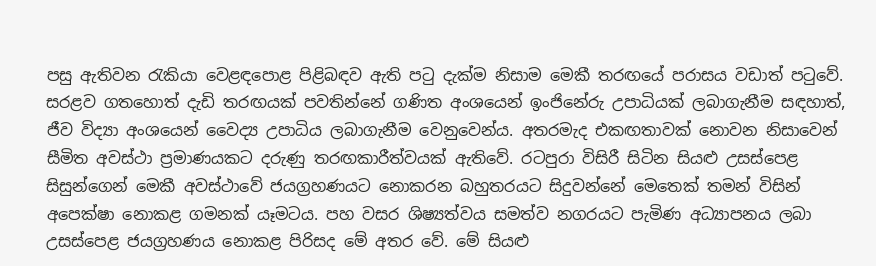පසු ඇතිවන රැකියා වෙළඳපොළ පිළිබඳව ඇති පටු දැක්ම නිසාම මෙකී තරඟයේ පරාසය වඩාත් පටුවේ. සරළව ගත‍හොත් දැඩි තරඟයක් පවතින්නේ ගණිත අංශයෙන් ඉංජිනේරු උපාධියක් ලබාගැනීම සඳහාත්, ජීව විද්‍යා අංශයෙන් වෛද්‍ය උපාධිය ලබාගැනීම වෙනුවෙන්ය. අතරමැද එකඟතාවක් නොවන නිසාවෙන් සීමිත අවස්ථා ප්‍රමාණයකට දරුණු තරඟකාරීත්වයක් ඇතිවේ. රටපුරා විසිරී සිටින සියළු උසස්පෙළ සිසුන්ගෙන් මෙකී අවස්ථාවේ ජයග්‍රහණයට නොකරන බහුතරයට සිදුවන්නේ මෙතෙක් තමන් විසින් අපෙක්ෂා නොකළ ගමනක් යෑමටය. පහ වසර ශිෂ්‍යත්වය සමත්ව නගරයට පැමිණ අධ්‍යාපනය ලබා උසස්පෙළ ජයග්‍රහණය නොකළ පිරිසද මේ අතර වේ. මේ සියළු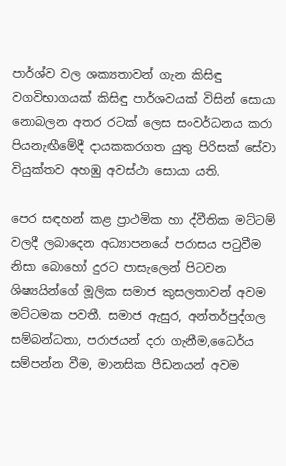පාර්ශ්ව වල ශක්‍යතාවන් ගැන කිසිඳු වගවිභාගයක් කිසිඳු පාර්ශවයක් විසින් සොයා නොබලන අතර රටක් ලෙස සංවර්ධනය කරා පියනැඟීමේදී දායකකරගත යුතු පිරිසක් සේවා වියුක්තව අහඹු අවස්ථා සොයා යති.

පෙර සඳහන් කළ ප්‍රාථමික හා ද්වීතික මට්ටම් වලදී ලබාදෙන අධ්‍යාපනයේ පරාසය පටුවීම නිසා බොහෝ දුරට පාසැලෙන් පිටවන ශිෂ්‍යයින්ගේ මූලික සමාජ කුසලතාවන් අවම මට්ටමක පවතී. සමාජ ඇසුර, අන්තර්පුද්ගල සම්බන්ධතා, පරාජයන් දරා ගැනීම,ධෛර්ය සම්පන්න වීම, මානසික පීඩනයන් අවම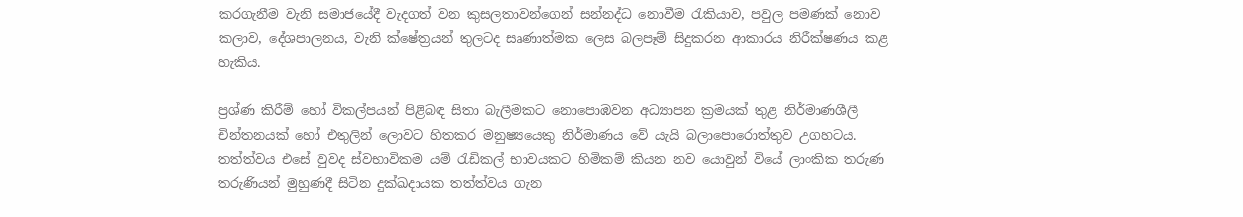කරගැනීම වැනි සමාජයේදී වැදගත් වන කුසලතාවන්ගෙන් සන්නද්ධ නොවීම රැකියාව, පවුල පමණක් නොව කලාව, දේශපාලනය, වැනි ක්ෂේත්‍රයන් තුලටද සෘණාත්මක ලෙස බලපෑම් සිදුකරන ආකාරය නිරීක්ෂණය කළ හැකිය.

ප්‍රශ්ණ කිරීම් හෝ විකල්පයන් පිළිබඳ සිතා බැලීමකට නොපොඹවන අධ්‍යාපන ක්‍රමයක් තුළ නිර්මාණශීලී චින්තනයක් හෝ එතුලින් ලොවට හිතකර මනුෂ්‍යයෙකු නිර්මාණය වේ යැයි බලාපොරොත්තුව උගහටය. තත්ත්වය එසේ වුවද ස්වභාවිකම යම් රැඩිකල් භාවයකට හිමිකම් කියන නව යොවුන් වියේ ලාංකික තරුණ තරුණියන් මුහුණදී සිටින දුක්ඛදායක තත්ත්වය ගැන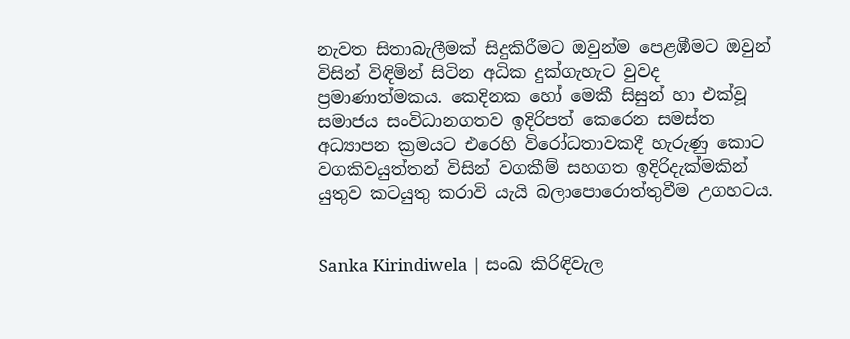නැවත සිතාබැලීමක් සිදුකිරීමට ඔවුන්ම පෙළඹීමට ඔවුන් විසින් විඳිමින් සිටින අධික දුක්ගැහැට වුවද ප්‍රමාණාත්මකය. කෙදිනක හෝ මෙකී සිසුන් හා එක්වූ සමාජය සංවිධානගතව ඉදිරිපත් කෙරෙන සමස්ත අධ්‍යාපන ක්‍රමයට එරෙහි විරෝධතාවකදී හැරුණු කොට වගකිවයුත්තන් විසින් ‍වගකීම් සහගත ඉදිරිදැක්මකින් යුතුව කටයුතු කරාවි යැයි බලාපොරොත්තුවීම උගහටය.


Sanka Kirindiwela | සංඛ කිරිඳිවැල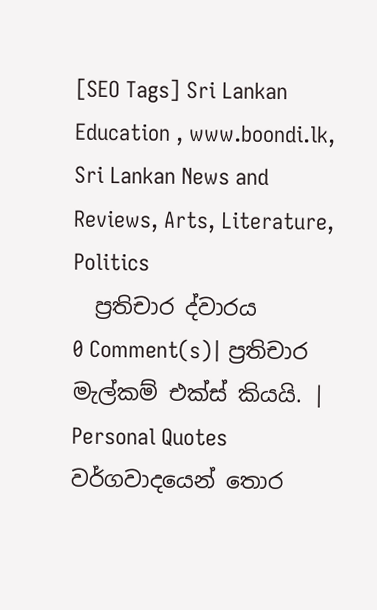[SEO Tags] Sri Lankan Education , www.boondi.lk, Sri Lankan News and Reviews, Arts, Literature, Politics
  ප්‍රතිචාර ද්වාරය
0 Comment(s)| ප්‍රතිචාර
මැල්කම් එක්ස් කියයි. | Personal Quotes
වර්ගවාදයෙන් තොර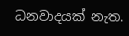ධනවාදයක් නැත.